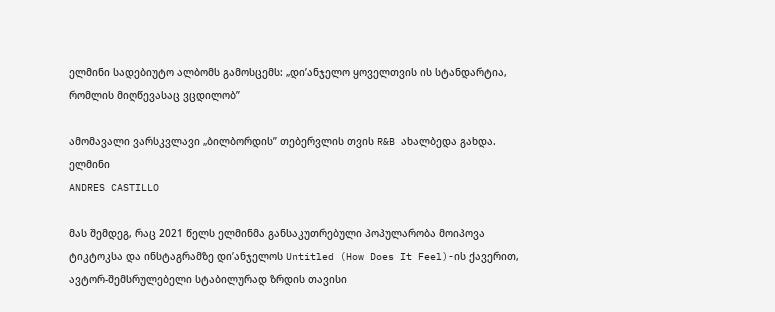ელმინი სადებიუტო ალბომს გამოსცემს: „დი’ანჯელო ყოველთვის ის სტანდარტია, რომლის მიღწევასაც ვცდილობ”

ამომავალი ვარსკვლავი „ბილბორდის” თებერვლის თვის R&B ახალბედა გახდა.
ელმინი
ANDRES CASTILLO

მას შემდეგ, რაც 2021 წელს ელმინმა განსაკუთრებული პოპულარობა მოიპოვა ტიკტოკსა და ინსტაგრამზე დი’ანჯელოს Untitled (How Does It Feel)-ის ქავერით, ავტორ-შემსრულებელი სტაბილურად ზრდის თავისი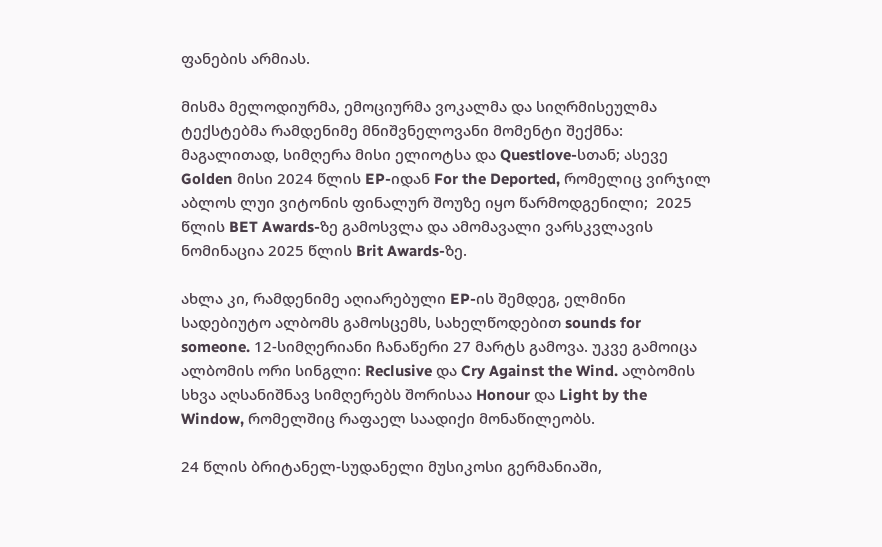ფანების არმიას.

მისმა მელოდიურმა, ემოციურმა ვოკალმა და სიღრმისეულმა ტექსტებმა რამდენიმე მნიშვნელოვანი მომენტი შექმნა: მაგალითად, სიმღერა მისი ელიოტსა და Questlove-სთან; ასევე Golden მისი 2024 წლის EP-იდან For the Deported, რომელიც ვირჯილ აბლოს ლუი ვიტონის ფინალურ შოუზე იყო წარმოდგენილი;  2025 წლის BET Awards-ზე გამოსვლა და ამომავალი ვარსკვლავის ნომინაცია 2025 წლის Brit Awards-ზე.

ახლა კი, რამდენიმე აღიარებული EP-ის შემდეგ, ელმინი სადებიუტო ალბომს გამოსცემს, სახელწოდებით sounds for someone. 12-სიმღერიანი ჩანაწერი 27 მარტს გამოვა. უკვე გამოიცა ალბომის ორი სინგლი: Reclusive და Cry Against the Wind. ალბომის სხვა აღსანიშნავ სიმღერებს შორისაა Honour და Light by the Window, რომელშიც რაფაელ საადიქი მონაწილეობს.

24 წლის ბრიტანელ-სუდანელი მუსიკოსი გერმანიაში,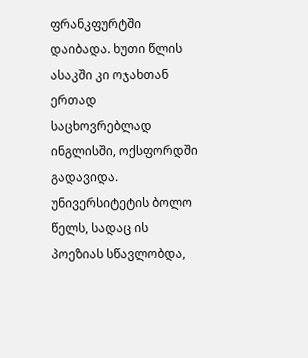ფრანკფურტში დაიბადა. ხუთი წლის ასაკში კი ოჯახთან ერთად საცხოვრებლად ინგლისში, ოქსფორდში გადავიდა. უნივერსიტეტის ბოლო წელს, სადაც ის პოეზიას სწავლობდა,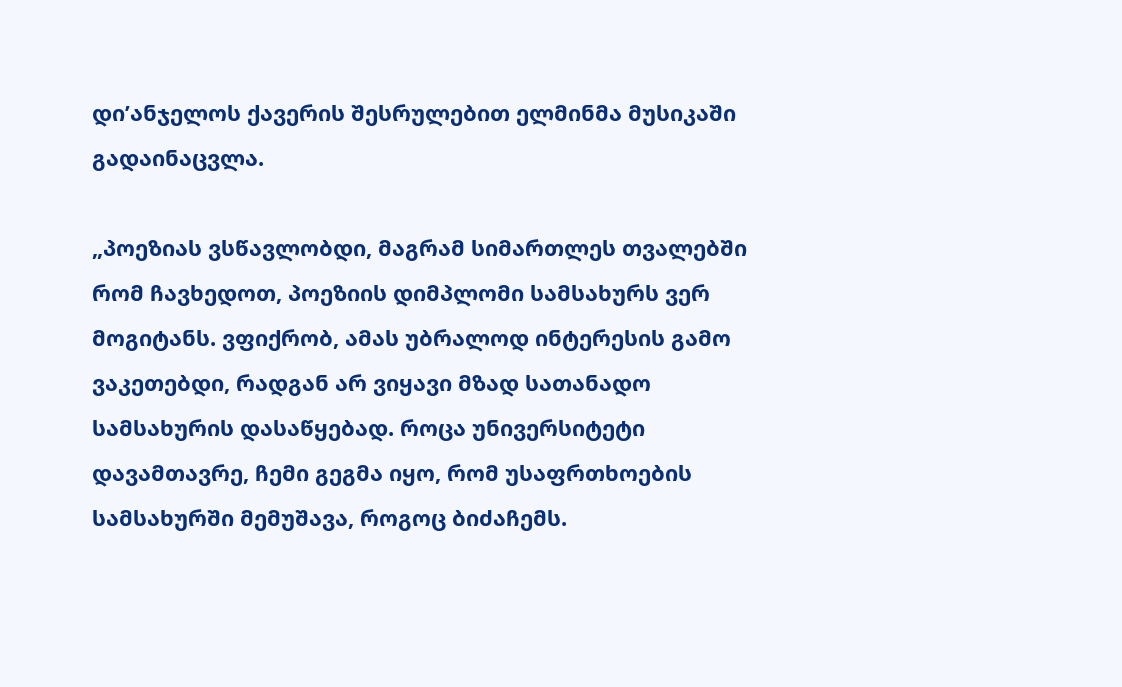დი’ანჯელოს ქავერის შესრულებით ელმინმა მუსიკაში გადაინაცვლა.

„პოეზიას ვსწავლობდი, მაგრამ სიმართლეს თვალებში რომ ჩავხედოთ, პოეზიის დიმპლომი სამსახურს ვერ მოგიტანს. ვფიქრობ, ამას უბრალოდ ინტერესის გამო ვაკეთებდი, რადგან არ ვიყავი მზად სათანადო სამსახურის დასაწყებად. როცა უნივერსიტეტი დავამთავრე, ჩემი გეგმა იყო, რომ უსაფრთხოების სამსახურში მემუშავა, როგოც ბიძაჩემს.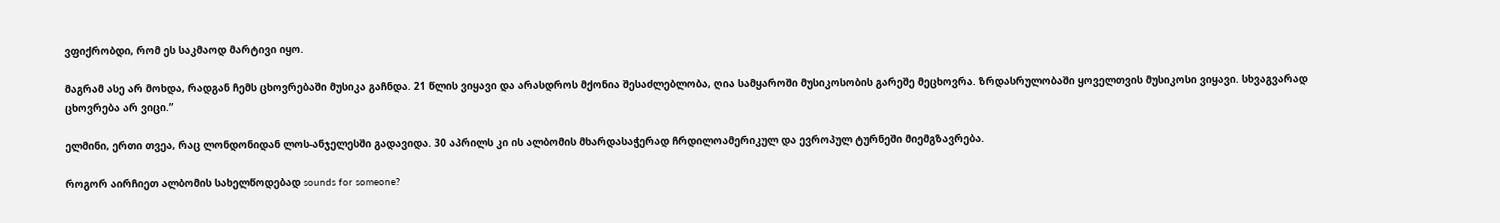ვფიქრობდი, რომ ეს საკმაოდ მარტივი იყო.

მაგრამ ასე არ მოხდა, რადგან ჩემს ცხოვრებაში მუსიკა გაჩნდა. 21 წლის ვიყავი და არასდროს მქონია შესაძლებლობა, ღია სამყაროში მუსიკოსობის გარეშე მეცხოვრა. ზრდასრულობაში ყოველთვის მუსიკოსი ვიყავი. სხვაგვარად ცხოვრება არ ვიცი.”

ელმინი, ერთი თვეა, რაც ლონდონიდან ლოს-ანჯელესში გადავიდა. 30 აპრილს კი ის ალბომის მხარდასაჭერად ჩრდილოამერიკულ და ევროპულ ტურნეში მიემგზავრება.

როგორ აირჩიეთ ალბომის სახელწოდებად sounds for someone?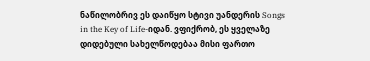ნაწილობრივ ეს დაიწყო სტივი უანდერის Songs in the Key of Life-იდან. ვფიქრობ, ეს ყველაზე დიდებული სახელწოდებაა მისი ფართო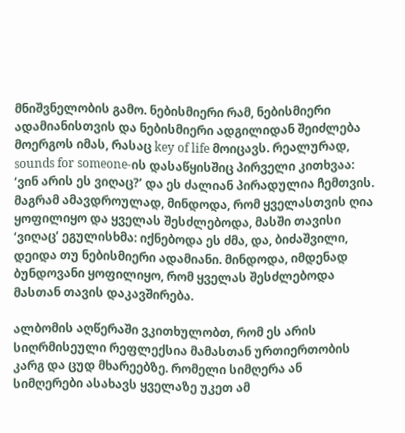მნიშვნელობის გამო. ნებისმიერი რამ, ნებისმიერი ადამიანისთვის და ნებისმიერი ადგილიდან შეიძლება მოერგოს იმას, რასაც key of life მოიცავს. რეალურად, sounds for someone-ის დასაწყისშიც პირველი კითხვაა: ‘ვინ არის ეს ვიღაც?’ და ეს ძალიან პირადულია ჩემთვის. მაგრამ ამავდროულად, მინდოდა, რომ ყველასთვის ღია ყოფილიყო და ყველას შესძლებოდა, მასში თავისი ‘ვიღაც’ ეგულისხმა: იქნებოდა ეს ძმა, და, ბიძაშვილი, დეიდა თუ ნებისმიერი ადამიანი. მინდოდა, იმდენად ბუნდოვანი ყოფილიყო, რომ ყველას შესძლებოდა მასთან თავის დაკავშირება.

ალბომის აღწერაში ვკითხულობთ, რომ ეს არის სიღრმისეული რეფლექსია მამასთან ურთიერთობის კარგ და ცუდ მხარეებზე. რომელი სიმღერა ან სიმღერები ასახავს ყველაზე უკეთ ამ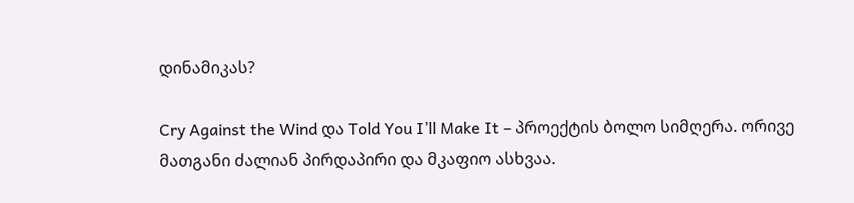დინამიკას?

Cry Against the Wind და Told You I’ll Make It – პროექტის ბოლო სიმღერა. ორივე მათგანი ძალიან პირდაპირი და მკაფიო ასხვაა.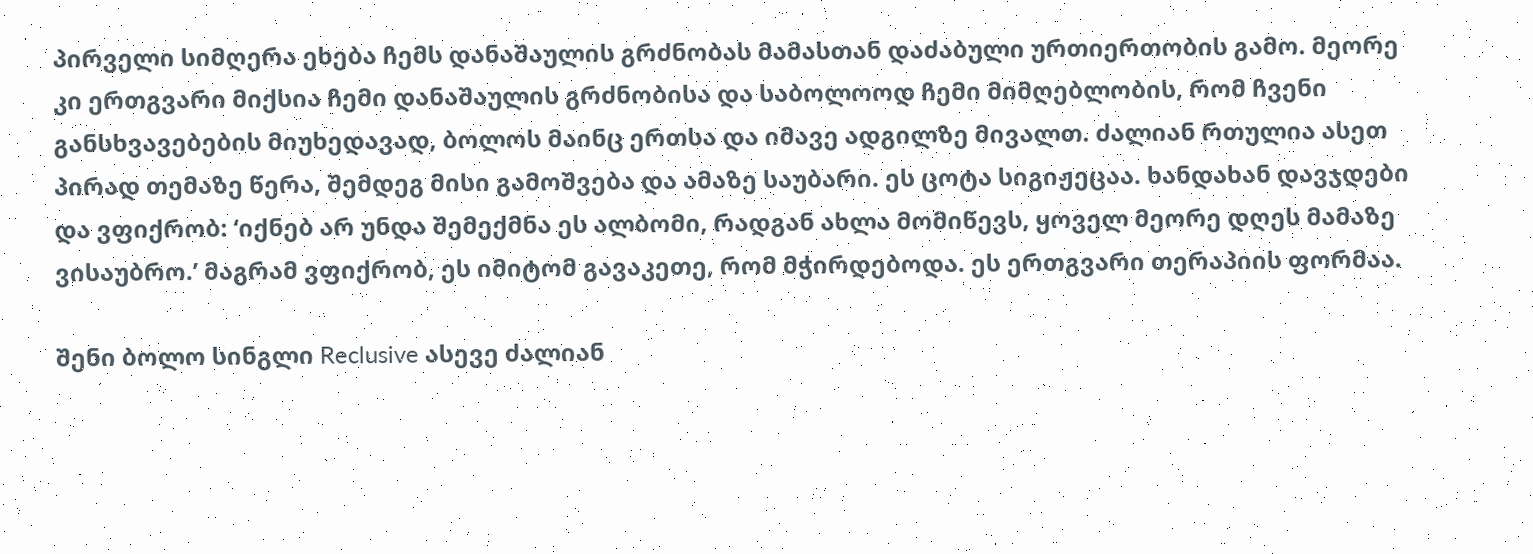პირველი სიმღერა ეხება ჩემს დანაშაულის გრძნობას მამასთან დაძაბული ურთიერთობის გამო. მეორე კი ერთგვარი მიქსია ჩემი დანაშაულის გრძნობისა და საბოლოოდ ჩემი მიმღებლობის, რომ ჩვენი განსხვავებების მიუხედავად, ბოლოს მაინც ერთსა და იმავე ადგილზე მივალთ. ძალიან რთულია ასეთ პირად თემაზე წერა, შემდეგ მისი გამოშვება და ამაზე საუბარი. ეს ცოტა სიგიჟეცაა. ხანდახან დავჯდები და ვფიქრობ: ‘იქნებ არ უნდა შემექმნა ეს ალბომი, რადგან ახლა მომიწევს, ყოველ მეორე დღეს მამაზე ვისაუბრო.’ მაგრამ ვფიქრობ, ეს იმიტომ გავაკეთე, რომ მჭირდებოდა. ეს ერთგვარი თერაპიის ფორმაა.

შენი ბოლო სინგლი Reclusive ასევე ძალიან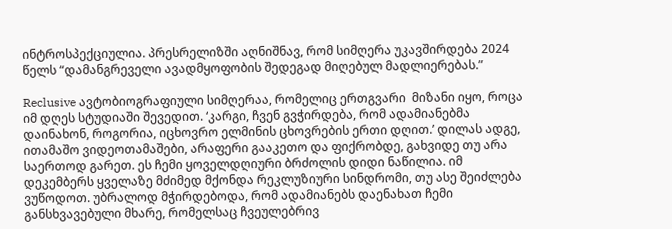ინტროსპექციულია. პრესრელიზში აღნიშნავ, რომ სიმღერა უკავშირდება 2024 წელს “დამანგრეველი ავადმყოფობის შედეგად მიღებულ მადლიერებას.”

Reclusive ავტობიოგრაფიული სიმღერაა, რომელიც ერთგვარი  მიზანი იყო, როცა იმ დღეს სტუდიაში შევედით. ‘კარგი, ჩვენ გვჭირდება, რომ ადამიანებმა დაინახონ, როგორია, იცხოვრო ელმინის ცხოვრების ერთი დღით.’ დილას ადგე, ითამაშო ვიდეოთამაშები, არაფერი გააკეთო და ფიქრობდე, გახვიდე თუ არა საერთოდ გარეთ. ეს ჩემი ყოველდღიური ბრძოლის დიდი ნაწილია. იმ დეკემბერს ყველაზე მძიმედ მქონდა რეკლუზიური სინდრომი, თუ ასე შეიძლება ვუწოდოთ. უბრალოდ მჭირდებოდა, რომ ადამიანებს დაენახათ ჩემი განსხვავებული მხარე, რომელსაც ჩვეულებრივ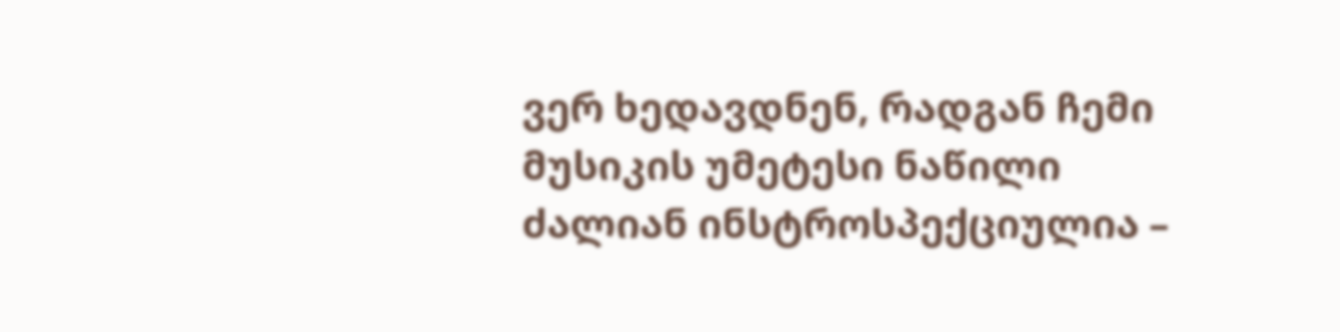ვერ ხედავდნენ, რადგან ჩემი მუსიკის უმეტესი ნაწილი ძალიან ინსტროსპექციულია –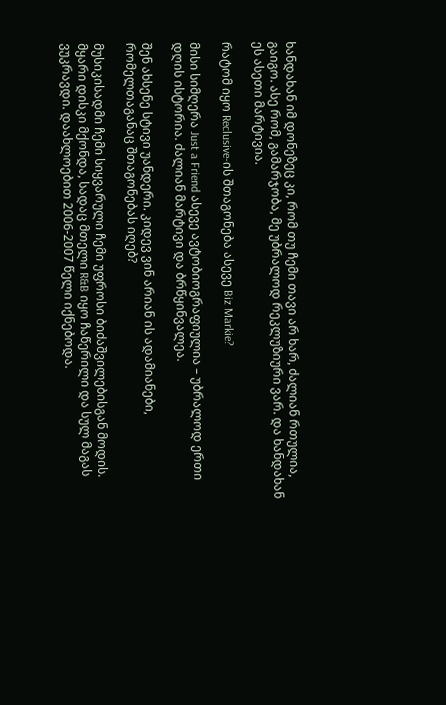ხანდახან იმ დონეზეც კი, რომ თუ ჩემი თავი არ ხარ, ძალიან რთულია, გაიგო. ასე რომ, გამარჯობა, მე უბრალოდ რეკლუზიური ვარ. და ხანდახან ეს ასეთი მარტივია.

რატომ იყო Reclusive-ის შთაგონება ასევე Biz Markie?

მისი სიმღერა Just a Friend ასევე ავტობიოგრაფიულია – უბრალოდ ერთი დღის ისტორია. ძალიან მარტივი და ბრწყინვალეა.

შენ ახსენე სტივი უანდერი. კიდევ ვინ არიან ის ადამიანები, რომელთაგანაც შთაგონებას იღებ?

მუსიკისადმი ჩემი სიყვარული ჩემი უფროსი ბიძაშვილებისგან მოდის. მყარი დისკი მქონდა, სადაც მთელი R&B იყო ჩაწერილი და სულ მაგას ვუკრავდი. დაახლოებით 2006-2007 წელი იქნებოდა.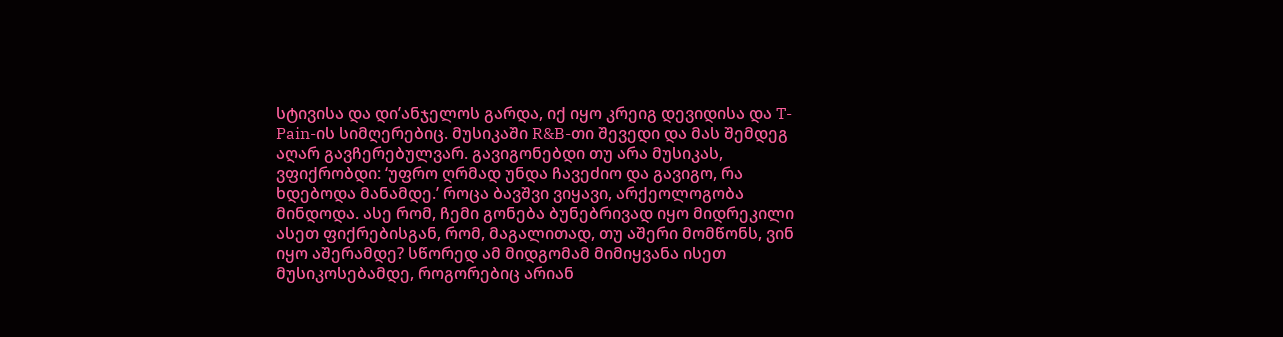სტივისა და დი’ანჯელოს გარდა, იქ იყო კრეიგ დევიდისა და T-Pain-ის სიმღერებიც. მუსიკაში R&B-თი შევედი და მას შემდეგ აღარ გავჩერებულვარ. გავიგონებდი თუ არა მუსიკას, ვფიქრობდი: ‘უფრო ღრმად უნდა ჩავეძიო და გავიგო, რა ხდებოდა მანამდე.’ როცა ბავშვი ვიყავი, არქეოლოგობა მინდოდა. ასე რომ, ჩემი გონება ბუნებრივად იყო მიდრეკილი ასეთ ფიქრებისგან, რომ, მაგალითად, თუ აშერი მომწონს, ვინ იყო აშერამდე? სწორედ ამ მიდგომამ მიმიყვანა ისეთ მუსიკოსებამდე, როგორებიც არიან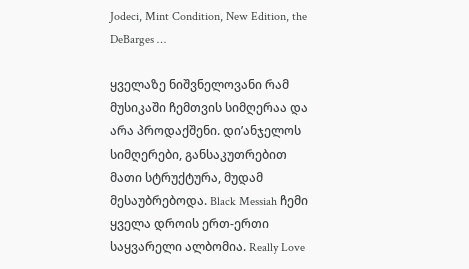Jodeci, Mint Condition, New Edition, the DeBarges …

ყველაზე ნიშვნელოვანი რამ მუსიკაში ჩემთვის სიმღერაა და არა პროდაქშენი. დი’ანჯელოს სიმღერები, განსაკუთრებით მათი სტრუქტურა, მუდამ მესაუბრებოდა. Black Messiah ჩემი ყველა დროის ერთ-ერთი საყვარელი ალბომია. Really Love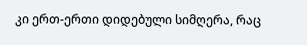კი ერთ-ერთი დიდებული სიმღერა, რაც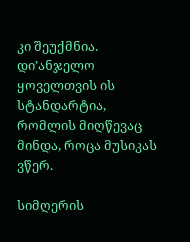კი შეუქმნია. დი’ანჯელო ყოველთვის ის სტანდარტია, რომლის მიღწევაც მინდა, როცა მუსიკას ვწერ.

სიმღერის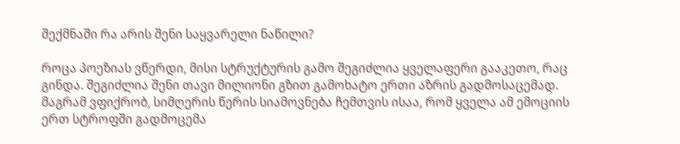შექმნაში რა არის შენი საყვარელი ნაწილი?

როცა პოეზიას ვწერდი, მისი სტრუქტურის გამო შეგიძლია ყველაფერი გააკეთო, რაც გინდა. შეგიძლია შენი თავი მილიონი გზით გამოხატო ერთი აზრის გადმოსაცემად. მაგრამ ვფიქრობ, სიმღერის წერის სიამოვნება ჩემთვის ისაა, რომ ყველა ამ ემოციის ერთ სტროფში გადმოცემა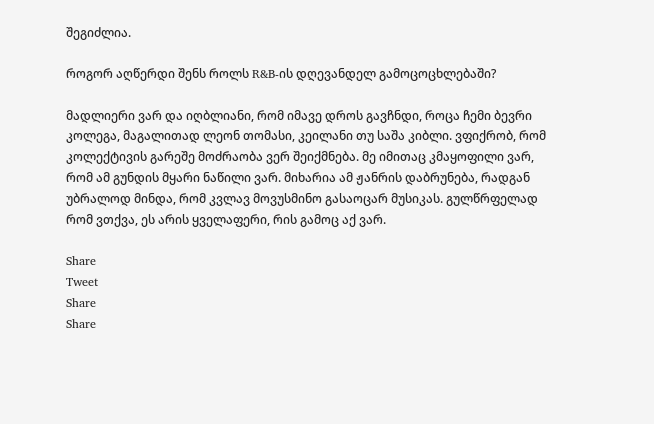შეგიძლია.

როგორ აღწერდი შენს როლს R&B-ის დღევანდელ გამოცოცხლებაში?

მადლიერი ვარ და იღბლიანი, რომ იმავე დროს გავჩნდი, როცა ჩემი ბევრი კოლეგა, მაგალითად ლეონ თომასი, კეილანი თუ საშა კიბლი. ვფიქრობ, რომ კოლექტივის გარეშე მოძრაობა ვერ შეიქმნება. მე იმითაც კმაყოფილი ვარ, რომ ამ გუნდის მყარი ნაწილი ვარ. მიხარია ამ ჟანრის დაბრუნება, რადგან უბრალოდ მინდა, რომ კვლავ მოვუსმინო გასაოცარ მუსიკას. გულწრფელად რომ ვთქვა, ეს არის ყველაფერი, რის გამოც აქ ვარ.

Share
Tweet
Share
Share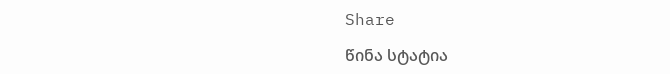Share

წინა სტატია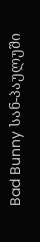Bad Bunny სან-პაულუში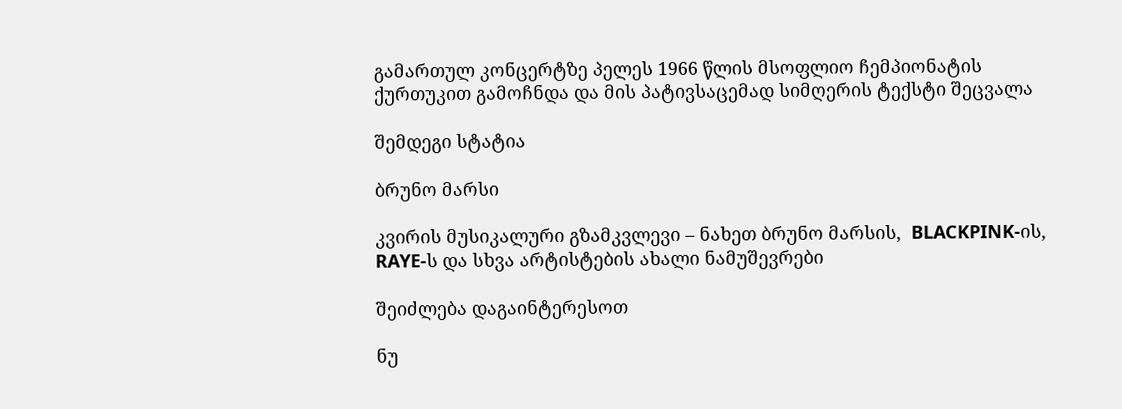გამართულ კონცერტზე პელეს 1966 წლის მსოფლიო ჩემპიონატის ქურთუკით გამოჩნდა და მის პატივსაცემად სიმღერის ტექსტი შეცვალა

შემდეგი სტატია

ბრუნო მარსი

კვირის მუსიკალური გზამკვლევი – ნახეთ ბრუნო მარსის,  BLACKPINK-ის, RAYE-ს და სხვა არტისტების ახალი ნამუშევრები

შეიძლება დაგაინტერესოთ

ნუ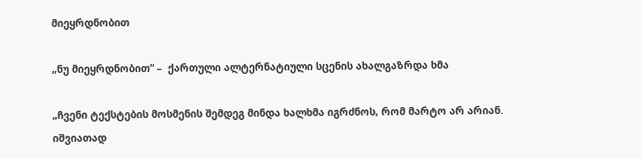მიეყრდნობით

„ნუ მიეყრდნობით“ –  ქართული ალტერნატიული სცენის ახალგაზრდა ხმა

„ჩვენი ტექსტების მოსმენის შემდეგ მინდა ხალხმა იგრძნოს, რომ მარტო არ არიან. იშვიათად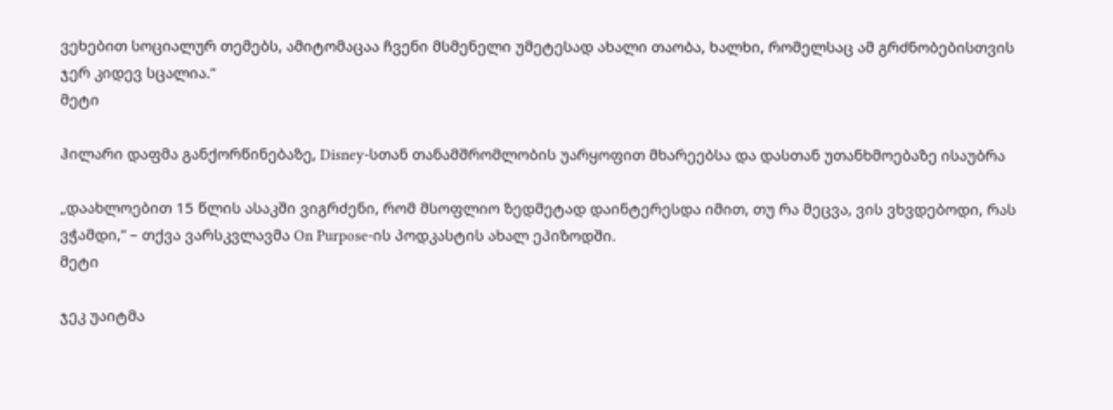ვეხებით სოციალურ თემებს, ამიტომაცაა ჩვენი მსმენელი უმეტესად ახალი თაობა, ხალხი, რომელსაც ამ გრძნობებისთვის ჯერ კიდევ სცალია.”
მეტი

ჰილარი დაფმა განქორწინებაზე, Disney-სთან თანამშრომლობის უარყოფით მხარეებსა და დასთან უთანხმოებაზე ისაუბრა

„დაახლოებით 15 წლის ასაკში ვიგრძენი, რომ მსოფლიო ზედმეტად დაინტერესდა იმით, თუ რა მეცვა, ვის ვხვდებოდი, რას ვჭამდი,” – თქვა ვარსკვლავმა On Purpose-ის პოდკასტის ახალ ეპიზოდში.
მეტი

ჯეკ უაიტმა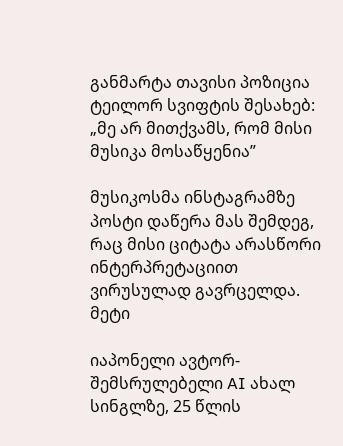განმარტა თავისი პოზიცია ტეილორ სვიფტის შესახებ: „მე არ მითქვამს, რომ მისი მუსიკა მოსაწყენია”

მუსიკოსმა ინსტაგრამზე პოსტი დაწერა მას შემდეგ, რაც მისი ციტატა არასწორი ინტერპრეტაციით ვირუსულად გავრცელდა.
მეტი

იაპონელი ავტორ-შემსრულებელი AI ახალ სინგლზე, 25 წლის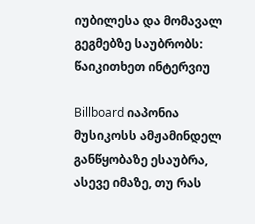იუბილესა და მომავალ გეგმებზე საუბრობს: წაიკითხეთ ინტერვიუ

Billboard იაპონია მუსიკოსს ამჟამინდელ განწყობაზე ესაუბრა, ასევე იმაზე, თუ რას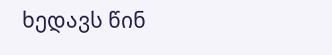ხედავს წინ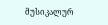მუსიკალურ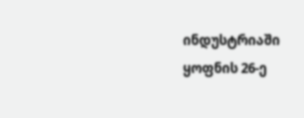ინდუსტრიაში ყოფნის 26-ე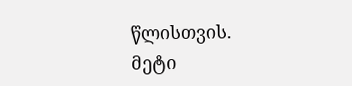წლისთვის.
მეტი